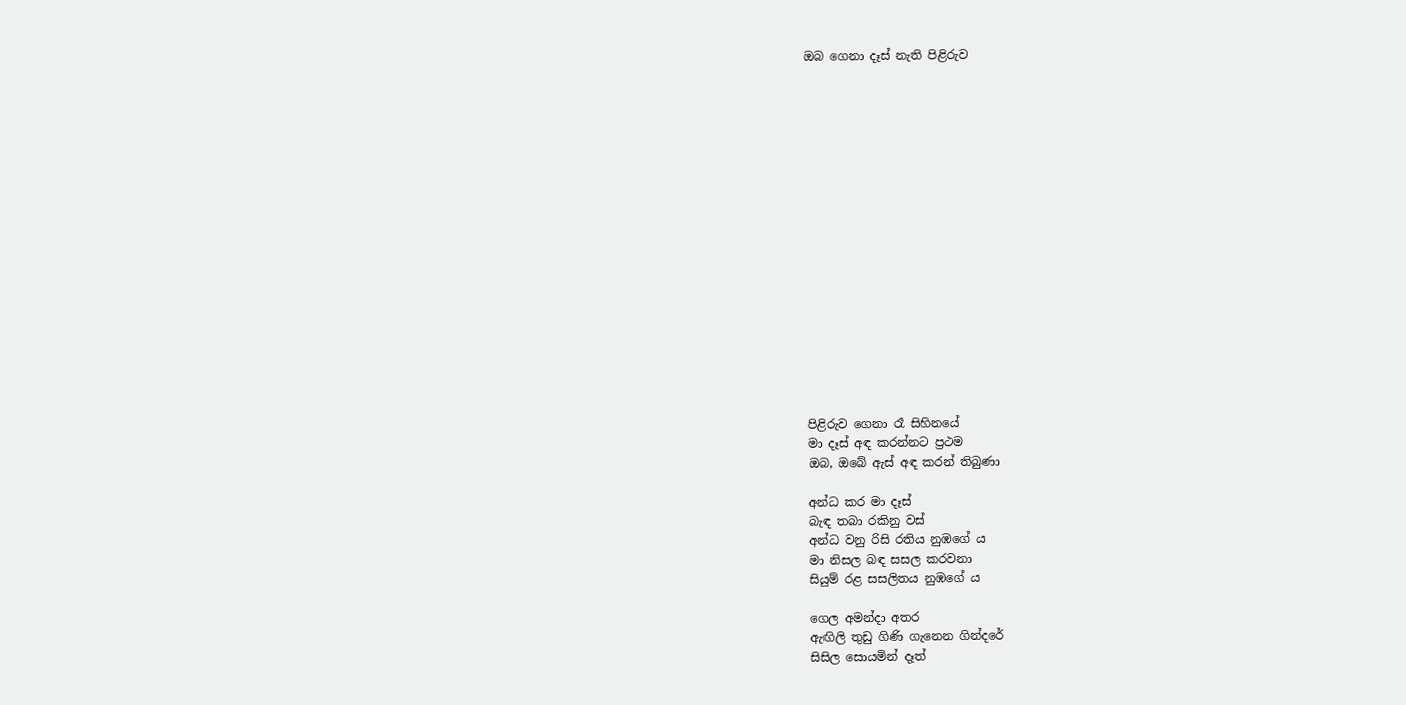ඔබ ගෙනා දෑස් නැති පිළිරුව


















පිළිරුව ගෙනා රෑ සිහිනයේ
මා දෑස් අඳ කරන්නට ප්‍රථම
ඔබ, ඔබේ ඇස් අඳ කරන් තිබුණා

අන්ධ කර මා දෑස්
බැඳ තබා රකිනු වස්
අන්ධ වනු රිසි රතිය නුඹගේ ය
මා නිසල බඳ සසල කරවනා
සියුම් රළ සසලිතය නුඹගේ ය

ගෙල අමන්දා අතර
ඇඟිලි තුඩු ගිණි ගැනෙන ගින්දරේ
සිසිල සොයමින් දෑත්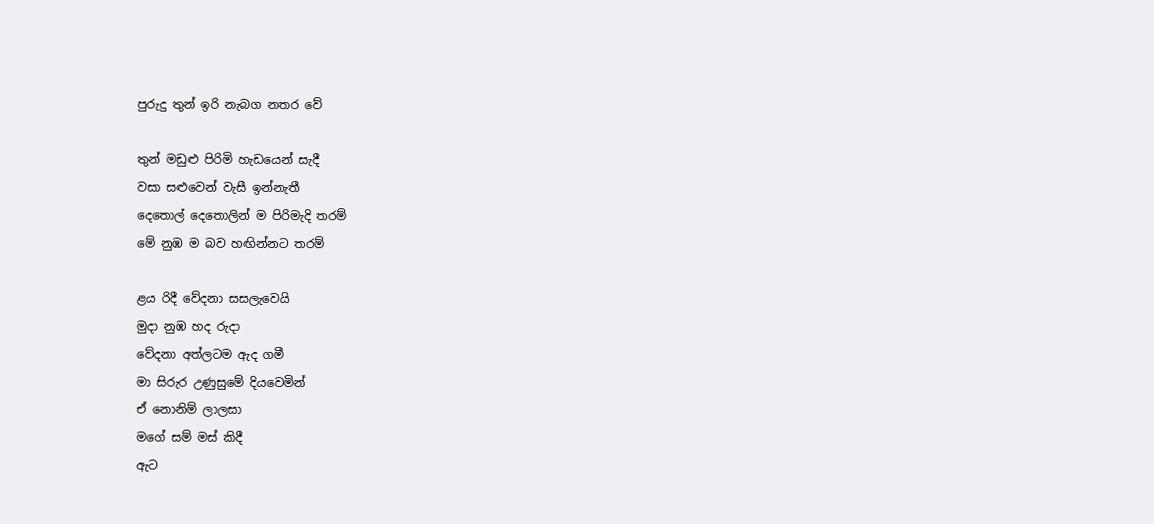පුරුදු තුන් ඉරි නැබග නතර වේ

තුන් මඩුළු පිරිමි හැඩයෙන් සැදී
වසා සළුවෙන් වැසී ඉන්නැතී
දෙතොල් දෙතොලින් ම පිරිමැදි තරම්
මේ නුඹ ම බව හඟින්නට තරම්

ළය රිදී වේදනා සසලැවෙයි
මුදා නුඹ හද රුදා
වේදනා අත්ලටම ඇද ගමී
මා සිරුර උණුසුමේ දියවෙමින්
ඒ නොනිම් ලාලසා
මගේ සම් මස් කිදී
ඇට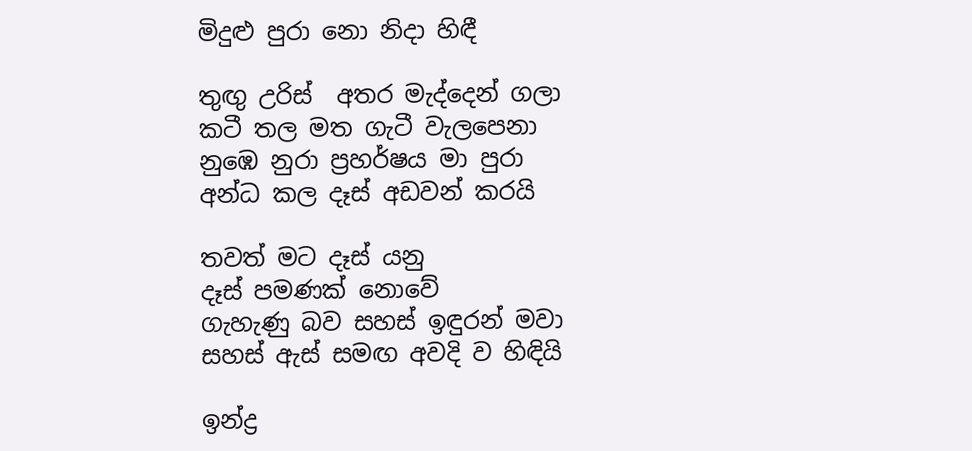මිදුළු පුරා නො නිදා හිඳී

තුඟු උරිස්  අතර මැද්දෙන් ගලා
කටී තල මත ගැටී වැලපෙනා
නුඹෙ නුරා ප්‍රහර්ෂය මා පුරා
අන්ධ කල දෑස් අඩවන් කරයි

තවත් මට දෑස් යනු
දෑස් පමණක් නොවේ
ගැහැණු බව සහස් ඉඳුරන් මවා
සහස් ඇස් සමඟ අවදි ව හිඳියි

ඉන්ද්‍ර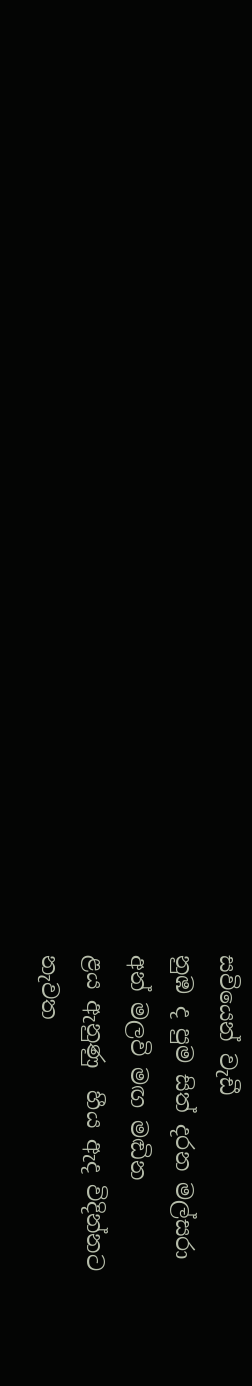සවියෙන් වැඩී
නුඹ ද පුම සිත් දරන මල්සරා
අන් මලවි මඟ මඬින
ළය ඇනුණු  හීය ඇද විදින්නට
නැවත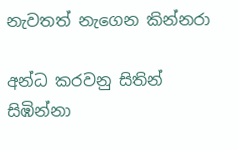නැවතත් නැගෙන කින්නරා

අන්ධ කරවනු සිතින් සිඹින්නා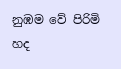නුඹම වේ පිරිමි හද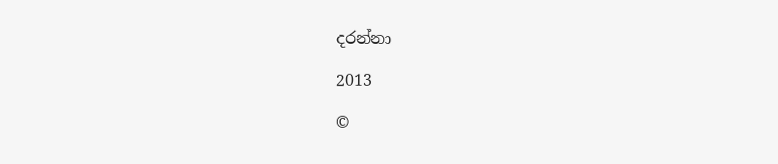දරන්නා

2013

©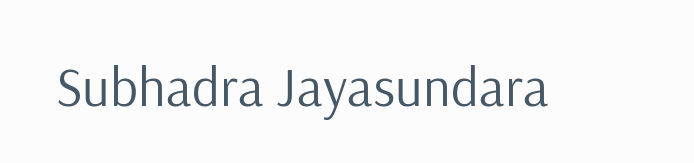Subhadra Jayasundara